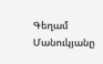Գեղամ Մանուկյանը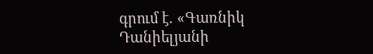գրում է. «Գառնիկ Դանիելյանի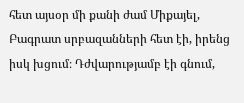հետ այսօր մի քանի ժամ Միքայել, Բագրատ սրբազանների հետ էի, իրենց իսկ խցում։ Դժվարությամբ էի գնում,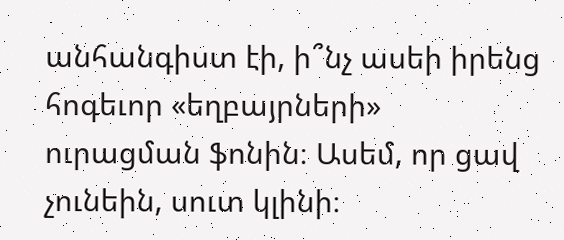անհանգիստ էի, ի՞նչ ասեի իրենց հոգեւոր «եղբայրների» ուրացման ֆոնին։ Ասեմ, որ ցավ չունեին, սուտ կլինի։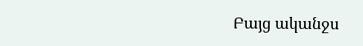Բայց ականջս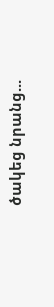ծակեց նրանց...